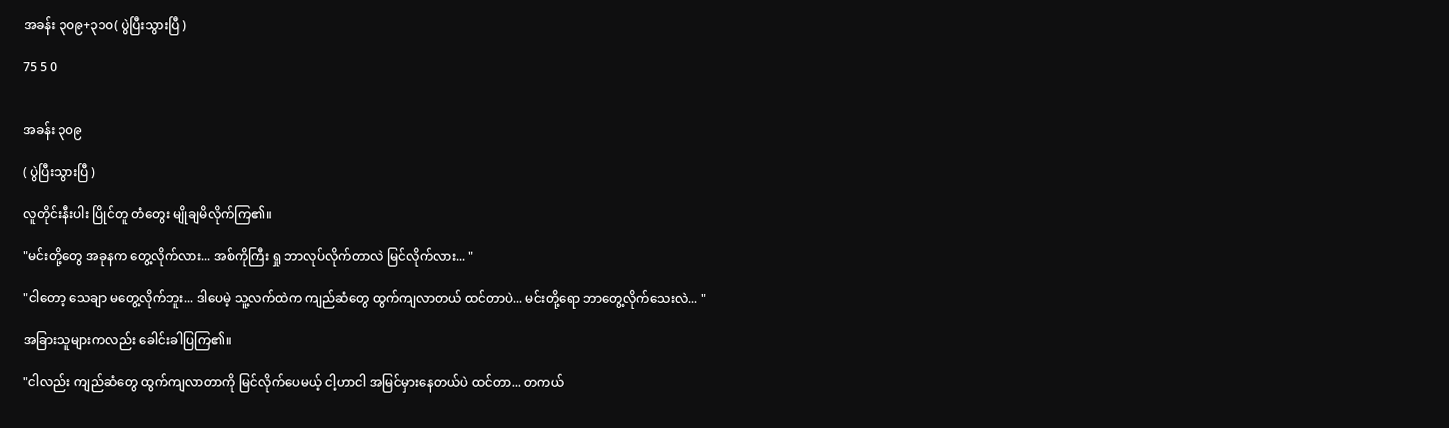အခန်း ၃၀၉+၃၁၀( ပွဲပြီးသွားပြီ )

75 5 0


အခန်း ၃၀၉

( ပွဲပြီးသွားပြီ )

လူတိုင်းနီးပါး ပြိုင်တူ တံတွေး မျိုချမိလိုက်ကြ၏။

"မင်းတို့တွေ အခုနက တွေ့လိုက်လား... အစ်ကိုကြီး ရှု ဘာလုပ်လိုက်တာလဲ မြင်လိုက်လား... "

"ငါတော့ သေချာ မတွေ့လိုက်ဘူး... ဒါပေမဲ့ သူ့လက်ထဲက ကျည်ဆံတွေ ထွက်ကျလာတယ် ထင်တာပဲ... မင်းတို့ရော ဘာတွေ့လိုက်သေးလဲ... "

အခြားသူများကလည်း ခေါင်းခါပြကြ၏။

"ငါလည်း ကျည်ဆံတွေ ထွက်ကျလာတာကို မြင်လိုက်ပေမယ့် ငါ့ဟာငါ အမြင်မှားနေတယ်ပဲ ထင်တာ... တကယ်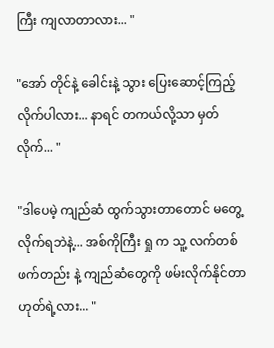ကြီး ကျလာတာလား... "

"အော် တိုင်နဲ့ ခေါင်းနဲ့ သွား ပြေးဆောင့်ကြည့်လိုက်ပါလား... နာရင် တကယ်လို့သာ မှတ်လိုက်... "

"ဒါပေမဲ့ ကျည်ဆံ ထွက်သွားတာတောင် မတွေ့လိုက်ရဘဲနဲ့... အစ်ကိုကြီး ရှု က သူ့ လက်တစ်ဖက်တည်း နဲ့ ကျည်ဆံတွေကို ဖမ်းလိုက်နိုင်တာ ဟုတ်ရဲ့လား... "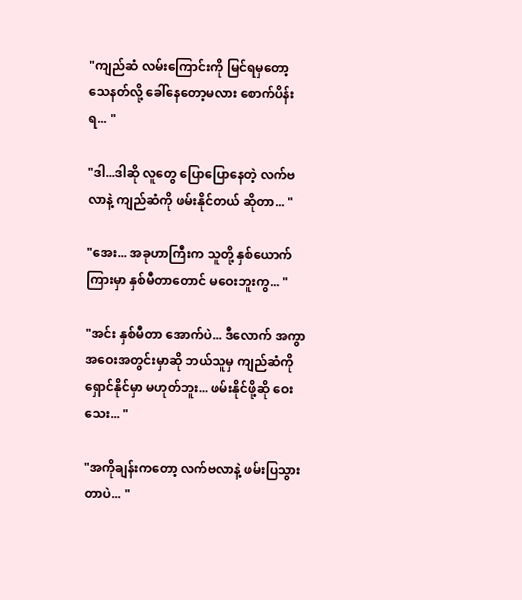"ကျည်ဆံ လမ်းကြောင်းကို မြင်ရမှတော့ သေနတ်လို့ ခေါ်နေတော့မလား စောက်ပိန်းရ... "

"ဒါ...ဒါဆို လူတွေ ပြောပြောနေတဲ့ လက်ဗလာနဲ့ ကျည်ဆံကို ဖမ်းနိုင်တယ် ဆိုတာ... "

"အေး... အခုဟာကြီးက သူတို့ နှစ်ယောက်ကြားမှာ နှစ်မီတာတောင် မဝေးဘူးကွ... "

"အင်း နှစ်မီတာ အောက်ပဲ... ဒီလောက် အကွာအဝေးအတွင်းမှာဆို ဘယ်သူမှ ကျည်ဆံကို ရှောင်နိုင်မှာ မဟုတ်ဘူး... ဖမ်းနိုင်ဖို့ဆို ဝေးသေး... "

"အကိုချန်းကတော့ လက်ဗလာနဲ့ ဖမ်းပြသွားတာပဲ... "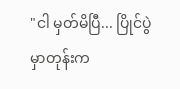"ငါ မှတ်မိပြီ... ပြိုင်ပွဲမှာတုန်းက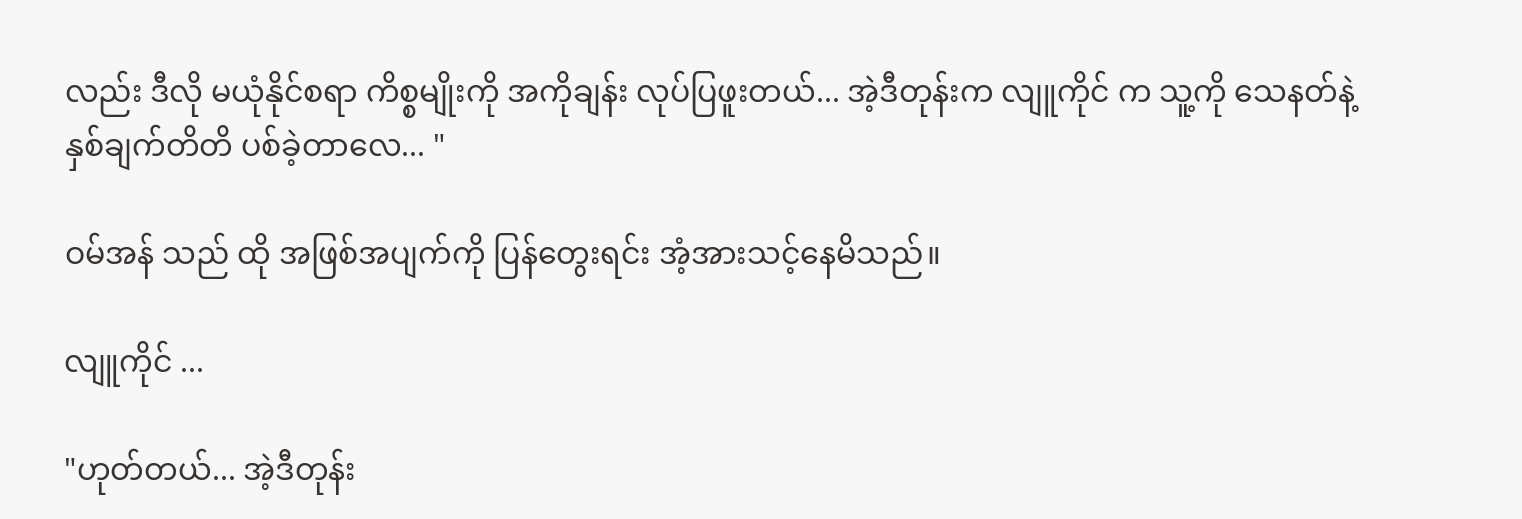လည်း ဒီလို မယုံနိုင်စရာ ကိစ္စမျိုးကို အကိုချန်း လုပ်ပြဖူးတယ်... အဲ့ဒီတုန်းက လျူကိုင် က သူ့ကို သေနတ်နဲ့ နှစ်ချက်တိတိ ပစ်ခဲ့တာလေ... "

ဝမ်အန် သည် ထို အဖြစ်အပျက်ကို ပြန်တွေးရင်း အံ့အားသင့်နေမိသည်။

လျူကိုင် ...

"ဟုတ်တယ်... အဲ့ဒီတုန်း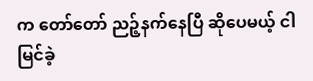က တော်တော် ညဉ့်နက်နေပြီ ဆိုပေမယ့် ငါ မြင်ခဲ့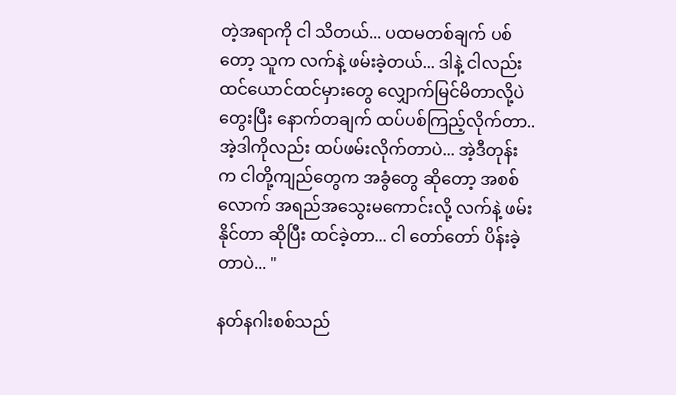တဲ့အရာကို ငါ သိတယ်... ပထမတစ်ချက် ပစ်တော့ သူက လက်နဲ့ ဖမ်းခဲ့တယ်... ဒါနဲ့ ငါလည်း ထင်ယောင်ထင်မှားတွေ လျှောက်မြင်မိတာလို့ပဲ တွေးပြီး နောက်တချက် ထပ်ပစ်ကြည့်လိုက်တာ.. အဲ့ဒါကိုလည်း ထပ်ဖမ်းလိုက်တာပဲ... အဲ့ဒီတုန်းက ငါတို့ကျည်တွေက အခွံတွေ ဆိုတော့ အစစ်လောက် အရည်အသွေးမကောင်းလို့ လက်နဲ့ ဖမ်းနိုင်တာ ဆိုပြီး ထင်ခဲ့တာ... ငါ တော်တော် ပိန်းခဲ့တာပဲ... "

နတ်နဂါးစစ်သည်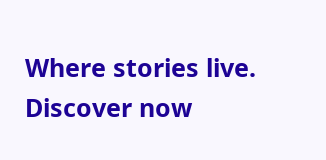Where stories live. Discover now